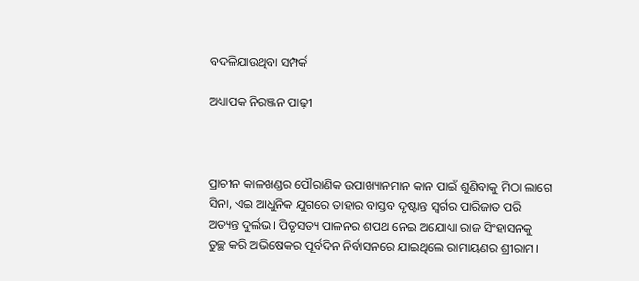ବଦଳିଯାଉଥିବା ସମ୍ପର୍କ

ଅଧ୍ୟାପକ ନିରଞ୍ଜନ ପାଢ଼ୀ



ପ୍ରାଚୀନ କାଳଖଣ୍ଡର ପୌରାଣିକ ଉପାଖ୍ୟାନମାନ କାନ ପାଇଁ ଶୁଣିବାକୁ ମିଠା ଲାଗେ ସିନା, ଏଇ ଆଧୁନିକ ଯୁଗରେ ତାହାର ବାସ୍ତବ ଦୃଷ୍ଟାନ୍ତ ସ୍ବର୍ଗର ପାରିଜାତ ପରି ଅତ୍ୟନ୍ତ ଦୁର୍ଲଭ। ପିତୃସତ୍ୟ ପାଳନର ଶପଥ ନେଇ ଅଯୋଧ୍ୟା ରାଜ ସିଂହାସନକୁ ତୁଚ୍ଛ କରି ଅଭିଷେକର ପୂର୍ବଦିନ ନିର୍ବାସନରେ ଯାଇଥିଲେ ରାମାୟଣର ଶ୍ରୀରାମ।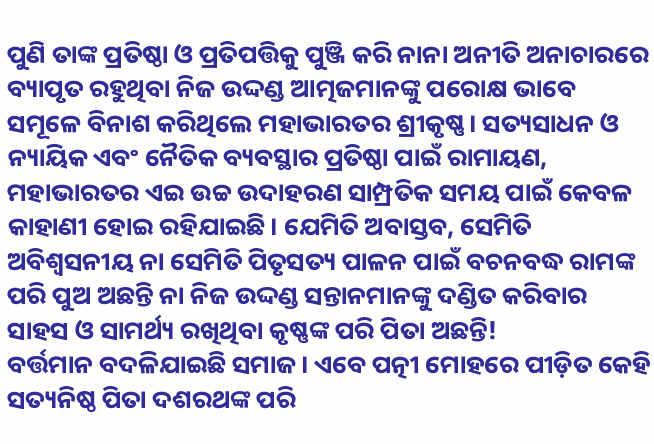ପୁଣି ତାଙ୍କ ପ୍ରତିଷ୍ଠା ଓ ପ୍ରତିପତ୍ତିକୁ ପୁଞ୍ଜି କରି ନାନା ଅନୀତି ଅନାଚାରରେ ବ୍ୟାପୃତ ରହୁଥିବା ନିଜ ଉଦ୍ଦଣ୍ଡ ଆତ୍ମଜମାନଙ୍କୁ ପରୋକ୍ଷ ଭାବେ ସମୂଳେ ବିନାଶ କରିଥିଲେ ମହାଭାରତର ଶ୍ରୀକୃଷ୍ଣ। ସତ୍ୟସାଧନ ଓ ନ୍ୟାୟିକ ଏବଂ ନୈତିକ ବ୍ୟବସ୍ଥାର ପ୍ରତିଷ୍ଠା ପାଇଁ ରାମାୟଣ, ମହାଭାରତର ଏଇ ଉଚ୍ଚ ଉଦାହରଣ ସାମ୍ପ୍ରତିକ ସମୟ ପାଇଁ କେବଳ କାହାଣୀ ହୋଇ ରହିଯାଇଛି। ଯେମିତି ଅବାସ୍ତବ, ସେମିତି ଅବିଶ୍ୱସନୀୟ ନା ସେମିତି ପିତୃସତ୍ୟ ପାଳନ ପାଇଁ ବଚନବଦ୍ଧ ରାମଙ୍କ ପରି ପୁଅ ଅଛନ୍ତି ନା ନିଜ ଉଦ୍ଦଣ୍ଡ ସନ୍ତାନମାନଙ୍କୁ ଦଣ୍ଡିତ କରିବାର ସାହସ ଓ ସାମର୍ଥ୍ୟ ରଖିଥିବା କୃଷ୍ଣଙ୍କ ପରି ପିତା ଅଛନ୍ତି!
ବର୍ତ୍ତମାନ ବଦଳିଯାଇଛି ସମାଜ। ଏବେ ପତ୍ନୀ ମୋହରେ ପୀଡ଼ିତ କେହି ସତ୍ୟନିଷ୍ଠ ପିତା ଦଶରଥଙ୍କ ପରି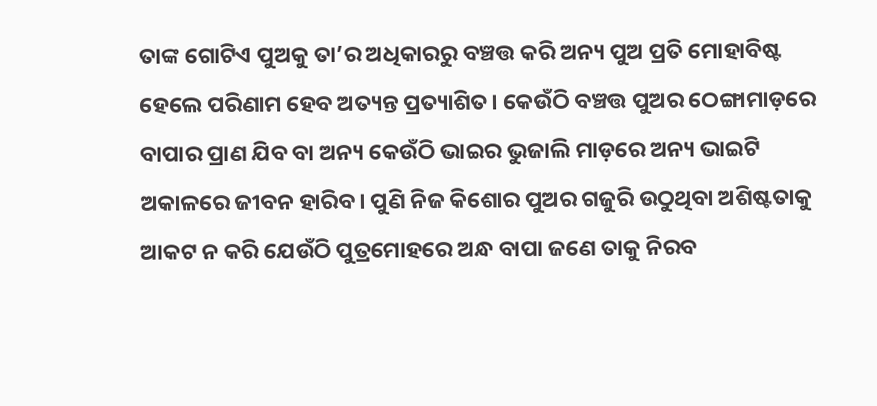ତାଙ୍କ ଗୋଟିଏ ପୁଅକୁ ତା’ର ଅଧିକାରରୁ ବଞ୍ଚତ୍ତ କରି ଅନ୍ୟ ପୁଅ ପ୍ରତି ମୋହାବିଷ୍ଟ ହେଲେ ପରିଣାମ ହେବ ଅତ୍ୟନ୍ତ ପ୍ରତ୍ୟାଶିତ। କେଉଁଠି ବଞ୍ଚତ୍ତ ପୁଅର ଠେଙ୍ଗାମାଡ଼ରେ ବାପାର ପ୍ରାଣ ଯିବ ବା ଅନ୍ୟ କେଉଁଠି ଭାଇର ଭୁଜାଲି ମାଡ଼ରେ ଅନ୍ୟ ଭାଇଟି ଅକାଳରେ ଜୀବନ ହାରିବ। ପୁଣି ନିଜ କିଶୋର ପୁଅର ଗଜୁରି ଉଠୁଥିବା ଅଶିଷ୍ଟତାକୁ ଆକଟ ନ କରି ଯେଉଁଠି ପୁତ୍ରମୋହରେ ଅନ୍ଧ ବାପା ଜଣେ ତାକୁ ନିରବ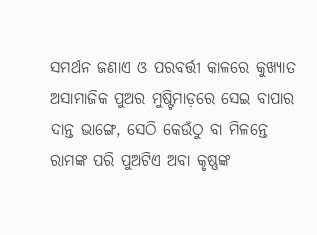ସମର୍ଥନ ଜଣାଏ ଓ ପରବର୍ତ୍ତୀ କାଳରେ କୁଖ୍ୟାତ ଅସାମାଜିକ ପୁଅର ମୁଷ୍ଟିମାଡ଼ରେ ସେଇ ବାପାର ଦାନ୍ତ ଭାଙ୍ଗେ, ସେଠି କେଉଁଠୁ ବା ମିଳନ୍ତେ ରାମଙ୍କ ପରି ପୁଅଟିଏ ଅବା କୃଷ୍ଣଙ୍କ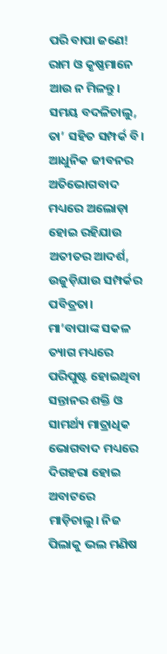ପରି ବାପା ଜଣେ!
ରାମ ଓ କୃଷ୍ଣମାନେ ଆଉ ନ ମିଳନ୍ତୁ। ସମୟ ବଦଳିଚାଲୁ, ତା’ ସହିତ ସମ୍ପର୍କ ବି। ଆଧୁନିକ ଜୀବନର ଅତିଭୋଗବାଦ ମଧ୍ୟରେ ଅଲୋଡ଼ା ହୋଇ ରହିଯାଉ ଅତୀତର ଆଦର୍ଶ, ଉଜୁଡ଼ିଯାଉ ସମ୍ପର୍କର ପବିତ୍ରତା। ମା’ବାପାଙ୍କ ସକଳ ତ୍ୟାଗ ମଧ୍ୟରେ ପରିପୁଷ୍ଟ ହୋଇଥିବା ସନ୍ତାନର ଶକ୍ତି ଓ ସାମର୍ଥ୍ୟ ମାତ୍ରାଧିକ ଭୋଗବାଦ ମଧ୍ୟରେ ଦିଗହରା ହୋଇ ଅବାଟରେ ମାଡ଼ିଚାଲୁ। ନିଜ ପିଲାକୁ ଭଲ ମଣିଷ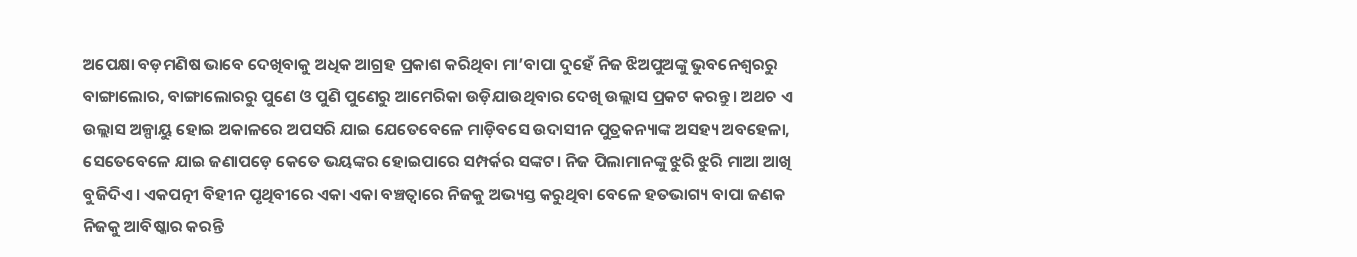ଅପେକ୍ଷା ବଡ଼ମଣିଷ ଭାବେ ଦେଖିବାକୁ ଅଧିକ ଆଗ୍ରହ ପ୍ରକାଶ କରିଥିବା ମା’ବାପା ଦୁହେଁ ନିଜ ଝିଅପୁଅଙ୍କୁ ଭୁବନେଶ୍ୱରରୁ ବାଙ୍ଗାଲୋର, ବାଙ୍ଗାଲୋରରୁ ପୁଣେ ଓ ପୁଣି ପୁଣେରୁ ଆମେରିକା ଉଡ଼ିଯାଉଥିବାର ଦେଖି ଉଲ୍ଲାସ ପ୍ରକଟ କରନ୍ତୁ। ଅଥଚ ଏ ଉଲ୍ଲାସ ଅଳ୍ପାୟୁ ହୋଇ ଅକାଳରେ ଅପସରି ଯାଇ ଯେତେବେଳେ ମାଡ଼ିବସେ ଉଦାସୀନ ପୁତ୍ରକନ୍ୟାଙ୍କ ଅସହ୍ୟ ଅବହେଳା, ସେତେବେଳେ ଯାଇ ଜଣାପଡ଼େ କେତେ ଭୟଙ୍କର ହୋଇପାରେ ସମ୍ପର୍କର ସଙ୍କଟ। ନିଜ ପିଲାମାନଙ୍କୁ ଝୁରି ଝୁରି ମାଆ ଆଖି ବୁଜିଦିଏ। ଏକପତ୍ନୀ ବିହୀନ ପୃଥିବୀରେ ଏକା ଏକା ବଞ୍ଚତ୍ବାରେ ନିଜକୁ ଅଭ୍ୟସ୍ତ କରୁଥିବା ବେଳେ ହତଭାଗ୍ୟ ବାପା ଜଣକ ନିଜକୁ ଆବିଷ୍କାର କରନ୍ତି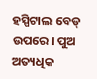ହସ୍ପିଟାଲ ବେଡ୍‌ ଉପରେ। ପୁଅ ଅତ୍ୟଧିକ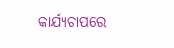କାର୍ଯ୍ୟଚାପରେ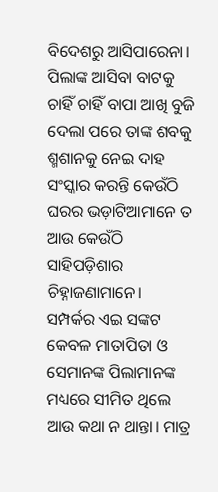ବିଦେଶରୁ ଆସିପାରେନା। ପିଲାଙ୍କ ଆସିବା ବାଟକୁ ଚାହିଁ ଚାହିଁ ବାପା ଆଖି ବୁଜି ଦେଲା ପରେ ତାଙ୍କ ଶବକୁ ଶ୍ମଶାନକୁ ନେଇ ଦାହ ସଂସ୍କାର କରନ୍ତି କେଉଁଠି ଘରର ଭଡ଼ାଟିଆମାନେ ତ ଆଉ କେଉଁଠି ସାହିପଡ଼ିଶାର ଚିହ୍ନାଜଣାମାନେ।
ସମ୍ପର୍କର ଏଇ ସଙ୍କଟ କେବଳ ମାତାପିତା ଓ ସେମାନଙ୍କ ପିଲାମାନଙ୍କ ମଧ୍ୟରେ ସୀମିତ ଥିଲେ ଆଉ କଥା ନ ଥାନ୍ତା। ମାତ୍ର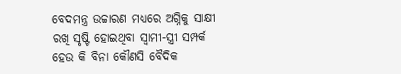ବେଦମନ୍ତ୍ର ଉଚ୍ଚାରଣ ମଧ୍ୟରେ ଅଗ୍ନିକୁ ସାକ୍ଷୀ ରଖି ସୃଷ୍ଟି ହୋଇଥିବା ସ୍ବାମୀ-ସ୍ତ୍ରୀ ସମ୍ପର୍କ ହେଉ କି ବିନା କୌଣସି ବୈଦିକ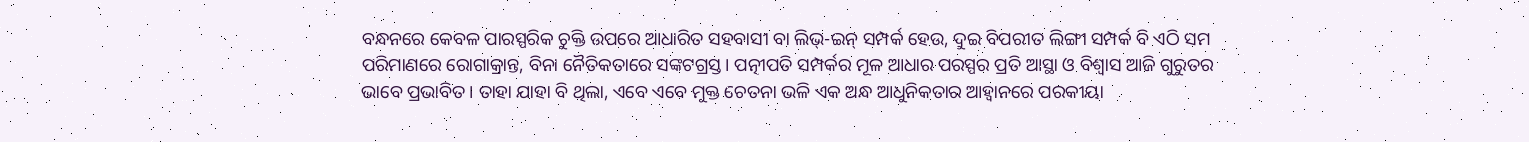ବନ୍ଧନରେ କେବଳ ପାରସ୍ପରିକ ଚୁକ୍ତି ଉପରେ ଆଧାରିତ ସହବାସୀ ବା ଲିଭ୍‌-ଇନ୍‌ ସମ୍ପର୍କ ହେଉ, ଦୁଇ ବିପରୀତ ଲିଙ୍ଗୀ ସମ୍ପର୍କ ବି ଏଠି ସମ ପରିମାଣରେ ରୋଗାକ୍ରାନ୍ତ, ବିନା ନୈତିକତାରେ ସଙ୍କଟଗ୍ରସ୍ତ। ପତ୍ନୀପତି ସମ୍ପର୍କର ମୂଳ ଆଧାର ପରସ୍ପର ପ୍ରତି ଆସ୍ଥା ଓ ବିଶ୍ୱାସ ଆଜି ଗୁରୁତର ଭାବେ ପ୍ରଭାବିତ। ତାହା ଯାହା ବି ଥିଲା, ଏବେ ଏବେ ମୁକ୍ତ ଚେତନା ଭଳି ଏକ ଅନ୍ଧ ଆଧୁନିକତାର ଆହ୍ବାନରେ ପରକୀୟା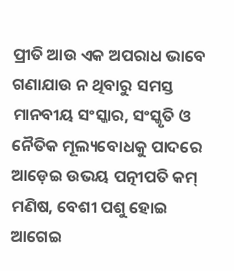ପ୍ରୀତି ଆଉ ଏକ ଅପରାଧ ଭାବେ ଗଣାଯାଉ ନ ଥିବାରୁ ସମସ୍ତ ମାନବୀୟ ସଂସ୍କାର, ସଂସ୍କୃତି ଓ ନୈତିକ ମୂଲ୍ୟବୋଧକୁ ପାଦରେ ଆଡ଼େଇ ଉଭୟ ପତ୍ନୀପତି କମ୍‌ ମଣିଷ, ବେଶୀ ପଶୁ ହୋଇ ଆଗେଇ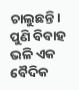ଚାଲୁଛନ୍ତି।
ପୁଣି ବିବାହ ଭଳି ଏକ ବୈଦିକ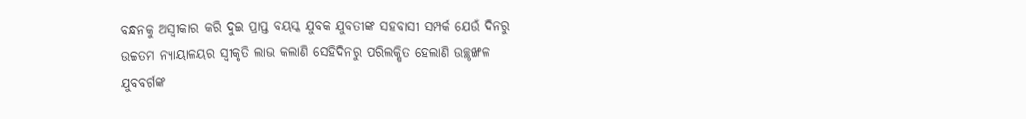ବନ୍ଧନକୁ ଅସ୍ବୀକାର କରି ଦୁଇ ପ୍ରାପ୍ତ ବୟସ୍କ ଯୁବକ ଯୁବତୀଙ୍କ ସହବାସୀ ସମ୍ପର୍କ ଯେଉଁ ଦିନରୁ ଉଚ୍ଚତମ ନ୍ୟାୟାଳୟର ସ୍ବୀକୃତି ଲାଭ କଲାଣି ସେହିଦିନରୁ ପରିଲକ୍ଷିତ ହେଲାଣି ଉଚ୍ଛୃଙ୍ଖଳ ଯୁବବର୍ଗଙ୍କ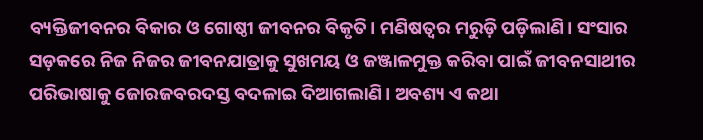ବ୍ୟକ୍ତିଜୀବନର ବିକାର ଓ ଗୋଷ୍ଠୀ ଜୀବନର ବିକୃତି। ମଣିଷତ୍ୱର ମରୁଡ଼ି ପଡ଼ିଲାଣି। ସଂସାର ସଡ଼କରେ ନିଜ ନିଜର ଜୀବନଯାତ୍ରାକୁ ସୁଖମୟ ଓ ଜଞ୍ଜାଳମୁକ୍ତ କରିବା ପାଇଁ ଜୀବନସାଥୀର ପରିଭାଷାକୁ ଜୋରଜବରଦସ୍ତ ବଦଳାଇ ଦିଆଗଲାଣି। ଅବଶ୍ୟ ଏ କଥା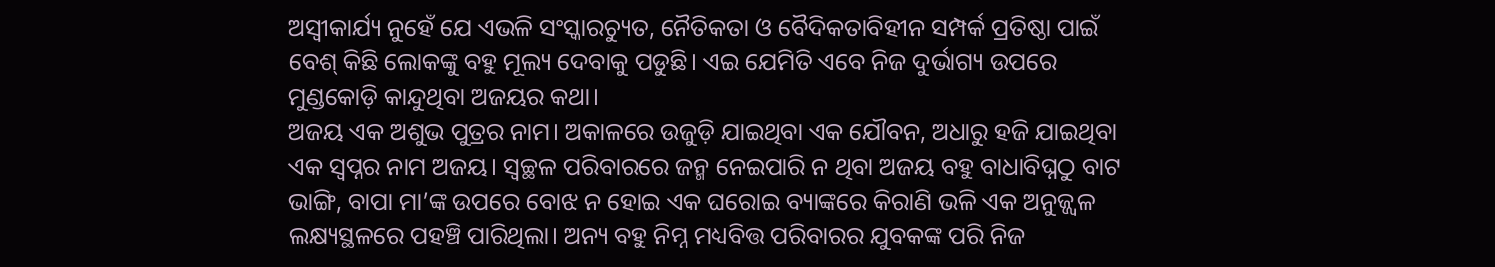ଅସ୍ବୀକାର୍ଯ୍ୟ ନୁହେଁ ଯେ ଏଭଳି ସଂସ୍କାରଚ୍ୟୁତ, ନୈତିକତା ଓ ବୈଦିକତାବିହୀନ ସମ୍ପର୍କ ପ୍ରତିଷ୍ଠା ପାଇଁ ବେଶ୍‌ କିଛି ଲୋକଙ୍କୁ ବହୁ ମୂଲ୍ୟ ଦେବାକୁ ପଡୁଛି। ଏଇ ଯେମିତି ଏବେ ନିଜ ଦୁର୍ଭାଗ୍ୟ ଉପରେ ମୁଣ୍ଡକୋଡ଼ି କାନ୍ଦୁଥିବା ଅଜୟର କଥା।
ଅଜୟ ଏକ ଅଶୁଭ ପୁତ୍ରର ନାମ। ଅକାଳରେ ଉଜୁଡ଼ି ଯାଇଥିବା ଏକ ଯୌବନ, ଅଧାରୁ ହଜି ଯାଇଥିବା ଏକ ସ୍ବପ୍ନର ନାମ ଅଜୟ। ସ୍ବଚ୍ଛଳ ପରିବାରରେ ଜନ୍ମ ନେଇପାରି ନ ଥିବା ଅଜୟ ବହୁ ବାଧାବିଘ୍ନଠୁ ବାଟ ଭାଙ୍ଗି, ବାପା ମା’ଙ୍କ ଉପରେ ବୋଝ ନ ହୋଇ ଏକ ଘରୋଇ ବ୍ୟାଙ୍କରେ କିରାଣି ଭଳି ଏକ ଅନୁଜ୍ଜ୍ୱଳ ଲକ୍ଷ୍ୟସ୍ଥଳରେ ପହଞ୍ଚି ପାରିଥିଲା। ଅନ୍ୟ ବହୁ ନିମ୍ନ ମଧ୍ୟବିତ୍ତ ପରିବାରର ଯୁବକଙ୍କ ପରି ନିଜ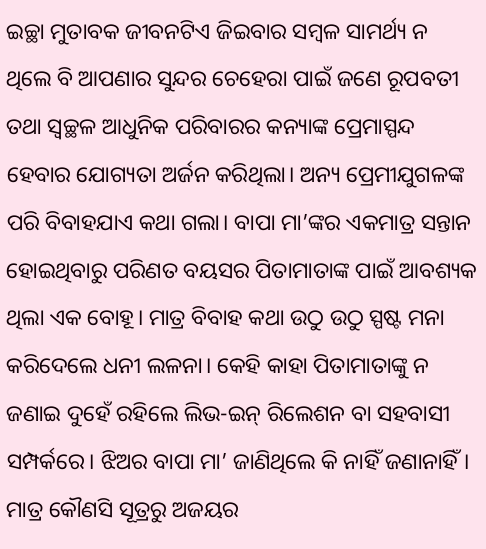ଇଚ୍ଛା ମୁତାବକ ଜୀବନଟିଏ ଜିଇବାର ସମ୍ବଳ ସାମର୍ଥ୍ୟ ନ ଥିଲେ ବି ଆପଣାର ସୁନ୍ଦର ଚେହେରା ପାଇଁ ଜଣେ ରୂପବତୀ ତଥା ସ୍ବଚ୍ଛଳ ଆଧୁନିକ ପରିବାରର କନ୍ୟାଙ୍କ ପ୍ରେମାସ୍ପନ୍ଦ ହେବାର ଯୋଗ୍ୟତା ଅର୍ଜନ କରିଥିଲା। ଅନ୍ୟ ପ୍ରେମୀଯୁଗଳଙ୍କ ପରି ବିବାହଯାଏ କଥା ଗଲା। ବାପା ମା’ଙ୍କର ଏକମାତ୍ର ସନ୍ତାନ ହୋଇଥିବାରୁ ପରିଣତ ବୟସର ପିତାମାତାଙ୍କ ପାଇଁ ଆବଶ୍ୟକ ଥିଲା ଏକ ବୋହୂ। ମାତ୍ର ବିବାହ କଥା ଉଠୁ ଉଠୁ ସ୍ପଷ୍ଟ ମନା କରିଦେଲେ ଧନୀ ଲଳନା। କେହି କାହା ପିତାମାତାଙ୍କୁ ନ ଜଣାଇ ଦୁହେଁ ରହିଲେ ଲିଭ-ଇନ୍‌ ରିଲେଶନ ବା ସହବାସୀ ସମ୍ପର୍କରେ। ଝିଅର ବାପା ମା’ ଜାଣିଥିଲେ କି ନାହିଁ ଜଣାନାହିଁ। ମାତ୍ର କୌଣସି ସୂତ୍ରରୁ ଅଜୟର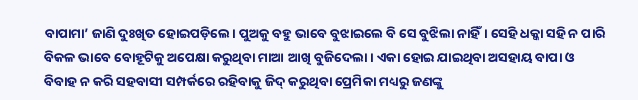ବାପାମା’ ଜାଣି ଦୁଃଖିତ ହୋଇପଡ଼ିଲେ। ପୁଅକୁ ବହୁ ଭାବେ ବୁଝାଇଲେ ବି ସେ ବୁଝିଲା ନାହିଁ। ସେହି ଧକ୍କା ସହି ନ ପାରି ବିକଳ ଭାବେ ବୋହୂଟିକୁ ଅପେକ୍ଷା କରୁଥିବା ମାଆ ଆଖି ବୁଜିଦେଲା। ଏକା ହୋଇ ଯାଇଥିବା ଅସହାୟ ବାପା ଓ ବିବାହ ନ କରି ସହବାସୀ ସମ୍ପର୍କରେ ରହିବାକୁ ଜିଦ୍‌ କରୁଥିବା ପ୍ରେମିକା ମଧ୍ୟରୁ ଜଣଙ୍କୁ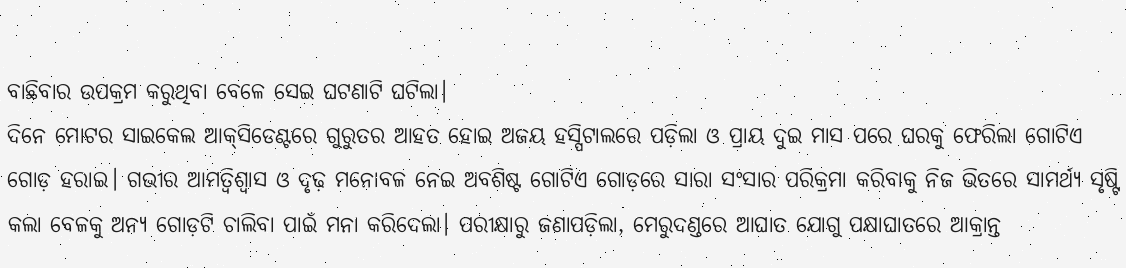ବାଛିବାର ଉପକ୍ରମ କରୁଥିବା ବେଳେ ସେଇ ଘଟଣାଟି ଘଟିଲା।
ଦିନେ ମୋଟର ସାଇକେଲ ଆକ୍‌ସିଡେଣ୍ଟରେ ଗୁରୁତର ଆହତ ହୋଇ ଅଜୟ ହସ୍ପିଟାଲରେ ପଡ଼ିଲା ଓ ପ୍ରାୟ ଦୁଇ ମାସ ପରେ ଘରକୁ ଫେରିଲା ଗୋଟିଏ ଗୋଡ଼ ହରାଇ। ଗଭୀର ଆମତ୍ବିଶ୍ୱାସ ଓ ଦୃଢ଼ ମନୋବଳ ନେଇ ଅବଶିଷ୍ଟ ଗୋଟିଏ ଗୋଡ଼ରେ ସାରା ସଂସାର ପରିକ୍ରମା କରିବାକୁ ନିଜ ଭିତରେ ସାମର୍ଥ୍ୟ ସୃଷ୍ଟି କଲା ବେଳକୁ ଅନ୍ୟ ଗୋଡ଼ଟି ଚାଲିବା ପାଇଁ ମନା କରିଦେଲା। ପରୀକ୍ଷାରୁ ଜଣାପଡ଼ିଲା, ମେରୁଦଣ୍ଡରେ ଆଘାତ ଯୋଗୁ ପକ୍ଷାଘାତରେ ଆକ୍ରାନ୍ତ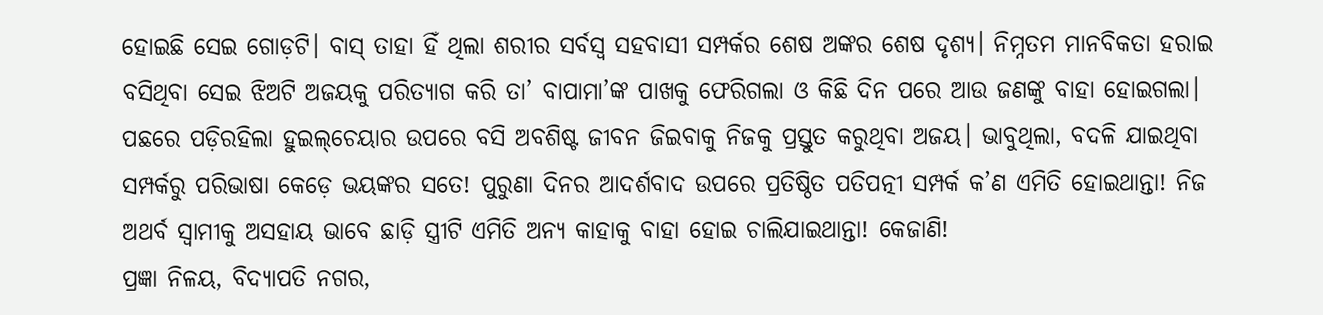ହୋଇଛି ସେଇ ଗୋଡ଼ଟି। ବାସ୍‌ ତାହା ହିଁ ଥିଲା ଶରୀର ସର୍ବସ୍ବ ସହବାସୀ ସମ୍ପର୍କର ଶେଷ ଅଙ୍କର ଶେଷ ଦୃଶ୍ୟ। ନିମ୍ନତମ ମାନବିକତା ହରାଇ ବସିଥିବା ସେଇ ଝିଅଟି ଅଜୟକୁ ପରିତ୍ୟାଗ କରି ତା’ ବାପାମା’ଙ୍କ ପାଖକୁ ଫେରିଗଲା ଓ କିଛି ଦିନ ପରେ ଆଉ ଜଣଙ୍କୁ ବାହା ହୋଇଗଲା। ପଛରେ ପଡ଼ିରହିଲା ହୁଇଲ୍‌ଚେୟାର ଉପରେ ବସି ଅବଶିଷ୍ଟ ଜୀବନ ଜିଇବାକୁ ନିଜକୁ ପ୍ରସ୍ତୁତ କରୁଥିବା ଅଜୟ। ଭାବୁଥିଲା, ବଦଳି ଯାଇଥିବା ସମ୍ପର୍କରୁ ପରିଭାଷା କେଡ଼େ ଭୟଙ୍କର ସତେ! ପୁରୁଣା ଦିନର ଆଦର୍ଶବାଦ ଉପରେ ପ୍ରତିଷ୍ଠିତ ପତିପତ୍ନୀ ସମ୍ପର୍କ କ’ଣ ଏମିତି ହୋଇଥାନ୍ତା! ନିଜ ଅଥର୍ବ ସ୍ବାମୀକୁ ଅସହାୟ ଭାବେ ଛାଡ଼ି ସ୍ତ୍ରୀଟି ଏମିତି ଅନ୍ୟ କାହାକୁ ବାହା ହୋଇ ଚାଲିଯାଇଥାନ୍ତା! କେଜାଣି!
ପ୍ରଜ୍ଞା ନିଳୟ, ବିଦ୍ୟାପତି ନଗର,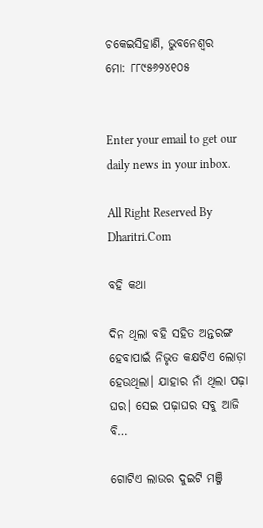ଚକେଇସିହାଣି, ଭୁବନେଶ୍ୱର
ମୋ: ୮୮୯୫୬୨୪୧୦୫


Enter your email to get our daily news in your inbox.

All Right Reserved By Dharitri.Com

ବହି କଥା

ଦିନ ଥିଲା ବହି ସହିତ ଅନ୍ତରଙ୍ଗ ହେବାପାଇଁ ନିଭୃତ କକ୍ଷଟିଏ ଲୋଡ଼ା ହେଉଥିଲା। ଯାହାର ନାଁ ଥିଲା ପଢ଼ା ଘର। ସେଇ ପଢ଼ାଘର ସବୁ ଆଜି ବି…

ଗୋଟିଏ ଲାଉର ଦୁଇଟି ମଞ୍ଜି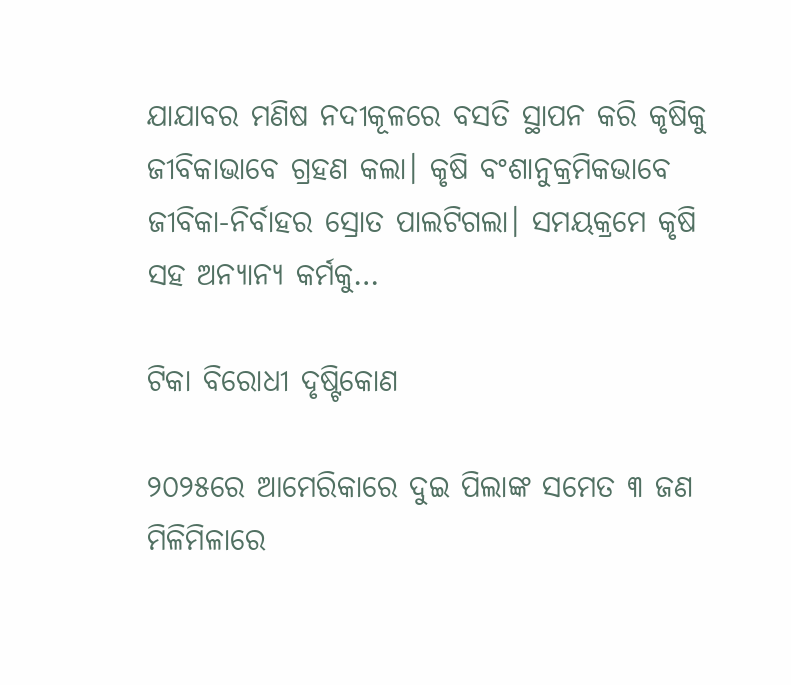ଯାଯାବର ମଣିଷ ନଦୀକୂଳରେ ବସତି ସ୍ଥାପନ କରି କୃଷିକୁ ଜୀବିକାଭାବେ ଗ୍ରହଣ କଲା। କୃଷି ବଂଶାନୁକ୍ରମିକଭାବେ ଜୀବିକା-ନିର୍ବାହର ସ୍ରୋତ ପାଲଟିଗଲା। ସମୟକ୍ରମେ କୃଷି ସହ ଅନ୍ୟାନ୍ୟ କର୍ମକୁ…

ଟିକା ବିରୋଧୀ ଦୃଷ୍ଟିକୋଣ

୨୦୨୫ରେ ଆମେରିକାରେ ଦୁଇ ପିଲାଙ୍କ ସମେତ ୩ ଜଣ ମିଳିମିଳାରେ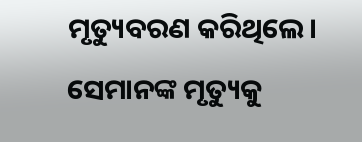ମୃତ୍ୟୁବରଣ କରିଥିଲେ। ସେମାନଙ୍କ ମୃତ୍ୟୁକୁ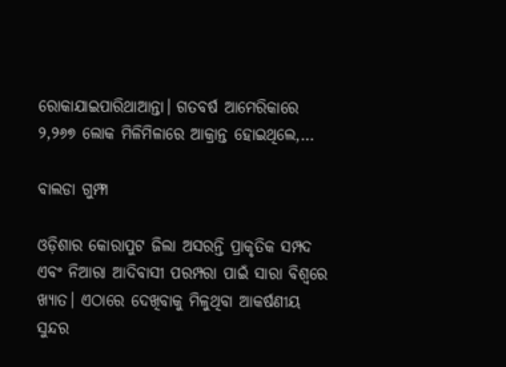ରୋକାଯାଇପାରିଥାଆନ୍ତା। ଗତବର୍ଷ ଆମେରିକାରେ ୨,୨୬୭ ଲୋକ ମିଳିମିଳାରେ ଆକ୍ରାନ୍ତ ହୋଇଥିଲେ,…

ବାଲଡା ଗୁମ୍ଫା

ଓଡ଼ିଶାର କୋରାପୁଟ ଜିଲା ଅସରନ୍ତି ପ୍ରାକୃତିକ ସମ୍ପଦ ଏବଂ ନିଆରା ଆଦିବାସୀ ପରମ୍ପରା ପାଇଁ ସାରା ବିଶ୍ବରେ ଖ୍ୟାତ। ଏଠାରେ ଦେଖିବାକୁ ମିଳୁଥିବା ଆକର୍ଷଣୀୟ ସୁନ୍ଦର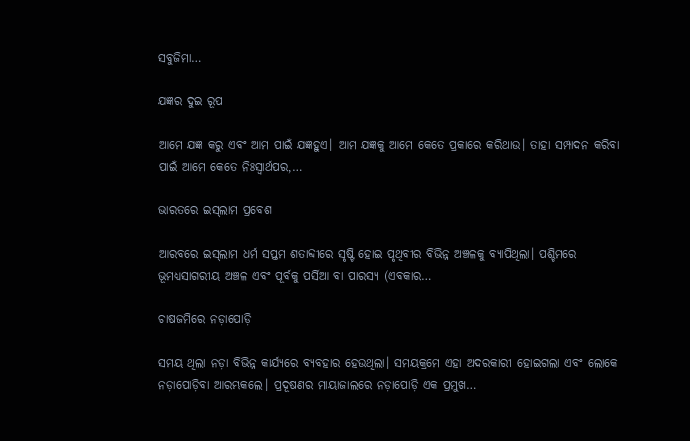ସବୁଜିମା…

ଯଜ୍ଞର ଦୁଇ ରୂପ

ଆମେ ଯଜ୍ଞ କରୁ ଏବଂ ଆମ ପାଇଁ ଯଜ୍ଞହୁଏ। ଆମ ଯଜ୍ଞକୁ ଆମେ କେତେ ପ୍ରକାରେ କରିଥାଉ। ତାହା ସମ୍ପାଦନ କରିବା ପାଇଁ ଆମେ କେତେ ନିଃସ୍ବାର୍ଥପର,…

ଭାରତରେ ଇସ୍‌ଲାମ ପ୍ରବେଶ

ଆରବରେ ଇସ୍‌ଲାମ ଧର୍ମ ସପ୍ତମ ଶତାବ୍ଦୀରେ ସୃଷ୍ଟି ହୋଇ ପୃଥିବୀର ବିଭିନ୍ନ ଅଞ୍ଚଳକୁ ବ୍ୟାପିଥିଲା। ପଶ୍ଚିମରେ ଭୂମଧ୍ୟସାଗରୀୟ ଅଞ୍ଚଳ ଏବଂ ପୂର୍ବକୁ ପର୍ସିଆ ବା ପାରସ୍ୟ (ଏବକାର…

ଚାଷଜମିରେ ନଡ଼ାପୋଡ଼ି

ସମୟ ଥିଲା ନଡ଼ା ବିଭିନ୍ନ କାର୍ଯ୍ୟରେ ବ୍ୟବହାର ହେଉଥିଲା। ସମୟକ୍ରମେ ଏହା ଅଦରକାରୀ ହୋଇଗଲା ଏବଂ ଲୋକେ ନଡ଼ାପୋଡ଼ିବା ଆରମ୍ଭକଲେ। ପ୍ରଦୂଷଣର ମାୟାଜାଲରେ ନଡ଼ାପୋଡ଼ି ଏକ ପ୍ରମୁଖ…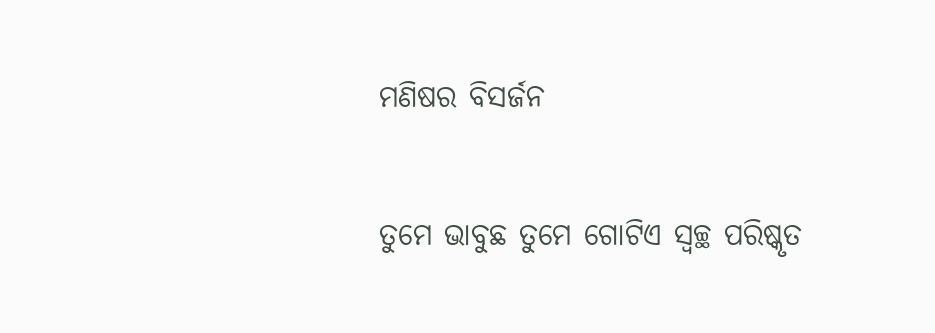ମଣିଷର ବିସର୍ଜନ

ତୁମେ ଭାବୁଛ ତୁମେ ଗୋଟିଏ ସ୍ବଚ୍ଛ ପରିଷ୍କୃତ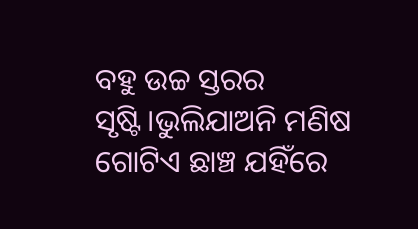ବହୁ ଉଚ୍ଚ ସ୍ତରର ସୃଷ୍ଟି।ଭୁଲିଯାଅନି ମଣିଷ ଗୋଟିଏ ଛାଞ୍ଚ ଯହିଁରେ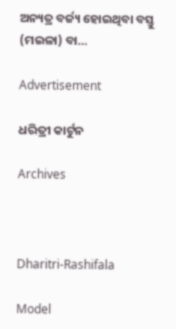ଅନ୍ୟତ୍ର ବର୍ଜ୍ୟ ହୋଇଥିବା ବସ୍ତୁ (ମଇଳା) ବା…

Advertisement

ଧରିତ୍ରୀ କାର୍ଟୁନ

Archives



Dharitri-Rashifala

Model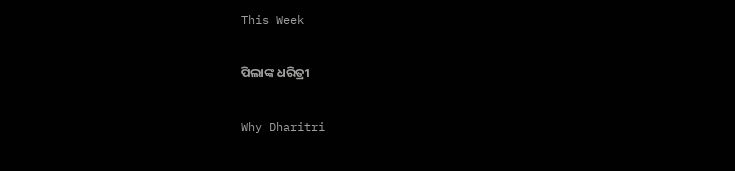This Week

ପିଲାଙ୍କ ଧରିତ୍ରୀ

Why Dharitri